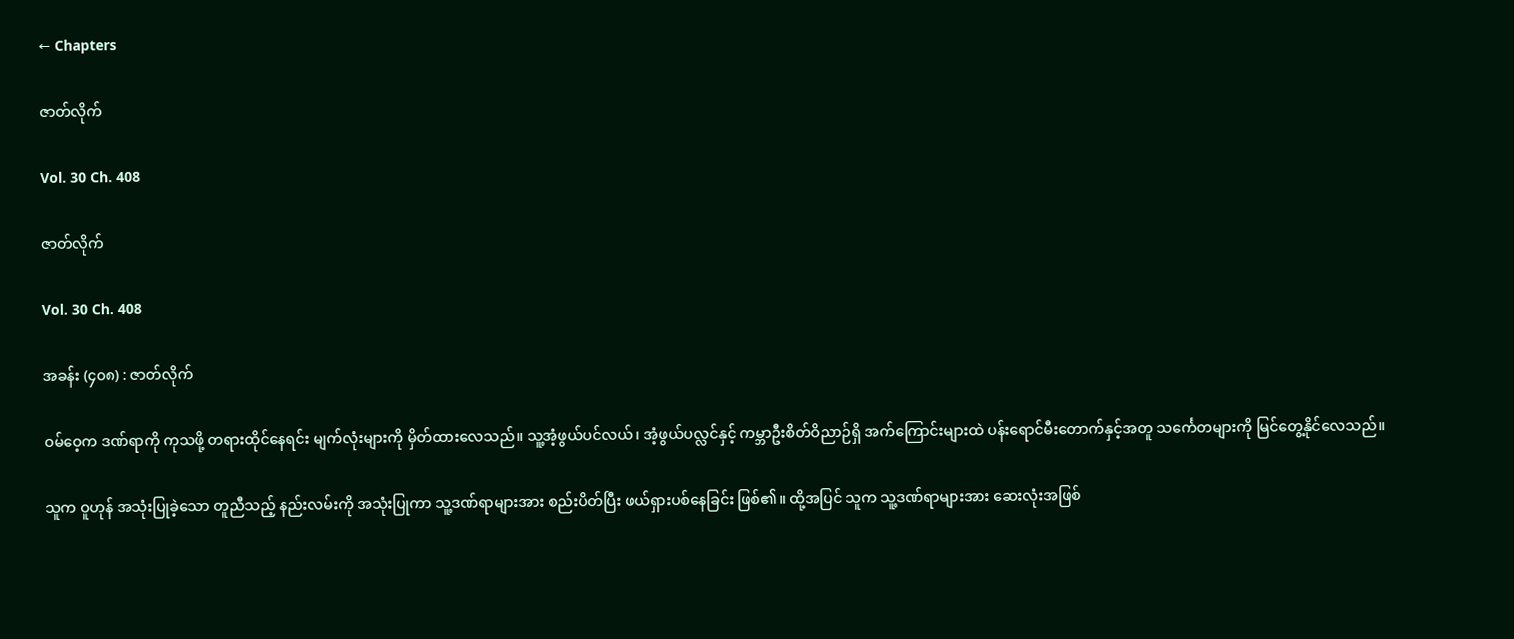← Chapters

ဇာတ်လိုက်

Vol. 30 Ch. 408

ဇာတ်လိုက်

Vol. 30 Ch. 408

အခန်း (၄၀၈) : ဇာတ်လိုက်

ဝမ်ဝေ့က ဒဏ်ရာကို ကုသဖို့ တရားထိုင်နေရင်း မျက်လုံးများကို မှိတ်ထားလေသည်။ သူ့အံ့ဖွယ်ပင်လယ်၊ အံ့ဖွယ်ပလ္လင်နှင့် ကမ္ဘာဦးစိတ်ဝိညာဉ်ရှိ အက်ကြောင်းများထဲ ပန်းရောင်မီးတောက်နှင့်အတူ သင်္ကေတများကို မြင်တွေ့နိုင်လေသည်။

သူက ဝူဟုန် အသုံးပြုခဲ့သော တူညီသည့် နည်းလမ်းကို အသုံးပြုကာ သူ့ဒဏ်ရာများအား စည်းပိတ်ပြီး ဖယ်ရှားပစ်နေခြင်း ဖြစ်၏။ ထို့အပြင် သူက သူ့ဒဏ်ရာများအား ဆေးလုံးအဖြစ်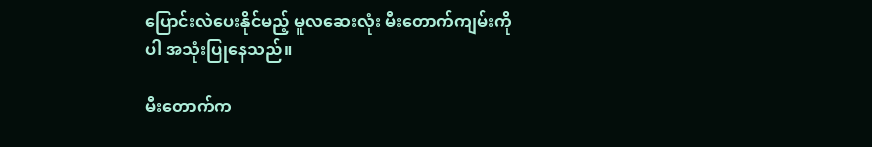ပြောင်းလဲပေးနိုင်မည့် မူလဆေးလုံး မီးတောက်ကျမ်းကိုပါ အသုံးပြုနေသည်။

မီးတောက်က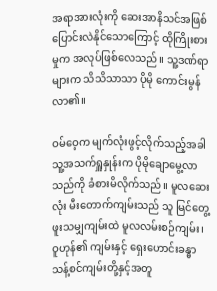အရာအားလုံးကို ဆေးအာနိသင်အဖြစ် ပြောင်းလဲနိုင်သောကြောင့် ထိုကြိုးစားမှုက အလုပ်ဖြစ်လေသည်။ သူ့ဒဏ်ရာများက သိသိသာသာ ပိုမို ကောင်းမွန်လာ၏။

ဝမ်ဝေ့က မျက်လုံးဖွင့်လိုက်သည့်အခါ သူ့အသက်ရှူနှုန်းက ပိုမိုချောမွေ့လာသည်ကို ခံစားမိလိုက်သည်။ မူလဆေးလုံး မီးတောက်ကျမ်းသည် သူ မြင်တွေ့ဖူးသမျှကျမ်းထဲ မူလလမ်းစဉ်ကျမ်း၊ ဝူဟုန်၏ ကျမ်းနှင့် ရှေးဟောင်းခန္ဓာသန့်စင်ကျမ်းတို့နှင့်အတူ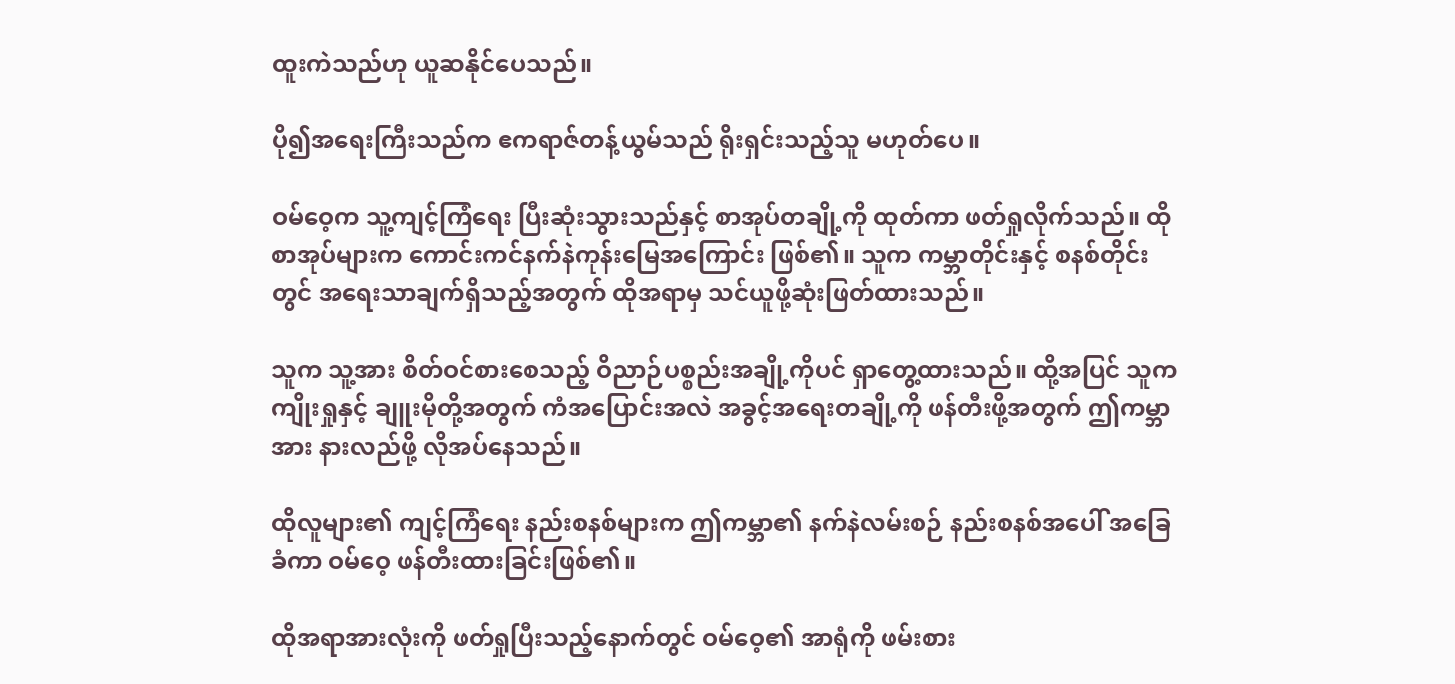ထူးကဲသည်ဟု ယူဆနိုင်ပေသည်။

ပို၍အရေးကြီးသည်က ဧကရာဇ်တန့်ယွမ်သည် ရိုးရှင်းသည့်သူ မဟုတ်ပေ။

ဝမ်ဝေ့က သူ့ကျင့်ကြံရေး ပြီးဆုံးသွားသည်နှင့် စာအုပ်တချို့ကို ထုတ်ကာ ဖတ်ရှုလိုက်သည်။ ထိုစာအုပ်များက ကောင်းကင်နက်နဲကုန်းမြေအကြောင်း ဖြစ်၏။ သူက ကမ္ဘာတိုင်းနှင့် စနစ်တိုင်းတွင် အရေးသာချက်ရှိသည့်အတွက် ထိုအရာမှ သင်ယူဖို့ဆုံးဖြတ်ထားသည်။

သူက သူ့အား စိတ်ဝင်စားစေသည့် ဝိညာဉ်ပစ္စည်းအချို့ကိုပင် ရှာတွေ့ထားသည်။ ထို့အပြင် သူက ကျိုးရှုနှင့် ချူးမိုတို့အတွက် ကံအပြောင်းအလဲ အခွင့်အရေးတချို့ကို ဖန်တီးဖို့အတွက် ဤကမ္ဘာအား နားလည်ဖို့ လိုအပ်နေသည်။

ထိုလူများ၏ ကျင့်ကြံရေး နည်းစနစ်များက ဤကမ္ဘာ၏ နက်နဲလမ်းစဉ် နည်းစနစ်အပေါ် အခြေခံကာ ဝမ်ဝေ့ ဖန်တီးထားခြင်းဖြစ်၏။

ထိုအရာအားလုံးကို ဖတ်ရှုပြီးသည့်နောက်တွင် ဝမ်ဝေ့၏ အာရုံကို ဖမ်းစား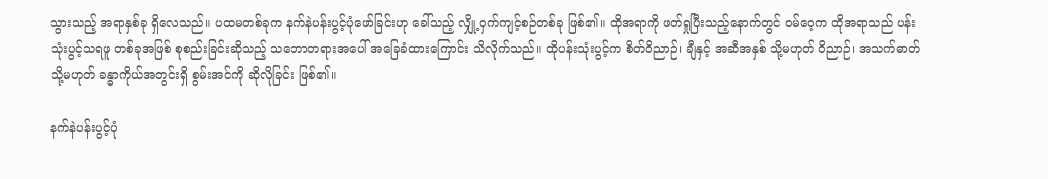သွားသည့် အရာနှစ်ခု ရှိလေသည်။ ပထမတစ်ခုက နက်နဲပန်းပွင့်ပုံဖော်ခြင်းဟု ခေါ်သည့် လျှို့ဝှက်ကျင့်စဉ်တစ်ခု ဖြစ်၏။ ထိုအရာကို ဖတ်ရှုပြီးသည့်နောက်တွင် ဝမ်ဝေ့က ထိုအရာသည် ပန်းသုံးပွင့်သရဖူ တစ်ခုအဖြစ် စုစည်းခြင်းဆိုသည့် သဘောတရားအပေါ် အခြေခံထားကြောင်း သိလိုက်သည်။ ထိုပန်းသုံးပွင့်က စိတ်ဝိညာဉ်၊ ချီနှင့် အဆီအနှစ် သို့မဟုတ် ဝိညာဉ်၊ အသက်ဓာတ် သို့မဟုတ် ခန္ဓာကိုယ်အတွင်းရှိ စွမ်းအင်ကို ဆိုလိုခြင်း ဖြစ်၏။

နက်နဲပန်းပွင့်ပုံ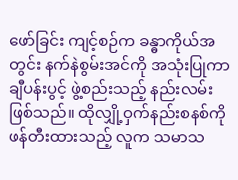ဖော်ခြင်း ကျင့်စဉ်က ခန္ဓာကိုယ်အတွင်း နက်နဲစွမ်းအင်ကို အသုံးပြုကာ ချီပန်းပွင့် ဖွဲ့စည်းသည့် နည်းလမ်း ဖြစ်သည်။ ထိုလျှို့ဝှက်နည်းစနစ်ကို ဖန်တီးထားသည့် လူက သမာသ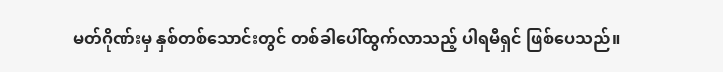မတ်ဂိုဏ်းမှ နှစ်တစ်သောင်းတွင် တစ်ခါပေါ်ထွက်လာသည့် ပါရမီရှင် ဖြစ်ပေသည်။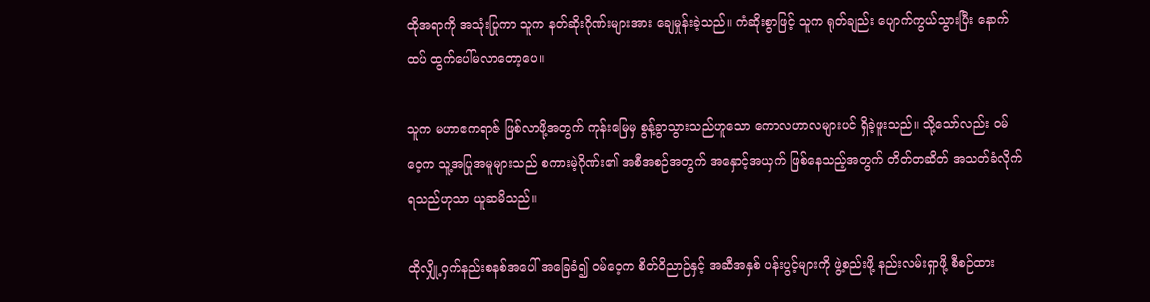ထိုအရာကို အသုံးပြုကာ သူက နတ်ဆိုးဂိုဏ်းများအား ချေမှုန်းခဲ့သည်။ ကံဆိုးစွာဖြင့် သူက ရုတ်ချည်း ပျောက်ကွယ်သွားပြီး နောက်ထပ် ထွက်ပေါ်မလာတော့ပေ။

သူက မဟာဧကရာဇ် ဖြစ်လာဖို့အတွက် ကုန်းမြေမှ စွန့်ခွာသွားသည်ဟူသော ကောလဟာလများပင် ရှိခဲ့ဖူးသည်။ သို့သော်လည်း ဝမ်ဝေ့က သူ့အပြုအမူများသည် စကားမဲ့ဂိုဏ်း၏ အစီအစဉ်အတွက် အနှောင့်အယှက် ဖြစ်နေသည့်အတွက် တိတ်တဆိတ် အသတ်ခံလိုက်ရသည်ဟုသာ ယူဆမိသည်။

ထိုလျှို့ဝှက်နည်းစနစ်အပေါ် အခြေခံ၍ ဝမ်ဝေ့က စိတ်ဝိညာဉ်နှင့် အဆီအနှစ် ပန်းပွင့်များကို ဖွဲ့စည်းဖို့ နည်းလမ်းရှာဖို့ စီစဉ်ထား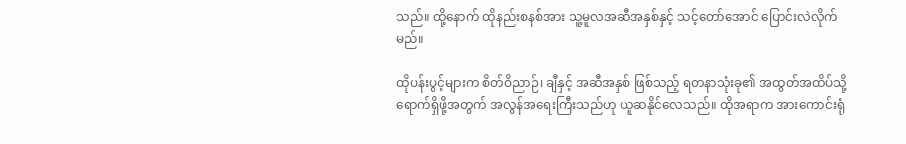သည်။ ထို့နောက် ထိုနည်းစနစ်အား သူ့မူလအဆီအနှစ်နှင့် သင့်တော်အောင် ပြောင်းလဲလိုက်မည်။

ထိုပန်းပွင့်များက စိတ်ဝိညာဉ်၊ ချီနှင့် အဆီအနှစ် ဖြစ်သည့် ရတနာသုံးခု၏ အထွတ်အထိပ်သို့ ရောက်ရှိဖို့အတွက် အလွန်အရေးကြီးသည်ဟု ယူဆနိုင်လေသည်။ ထိုအရာက အားကောင်းရုံ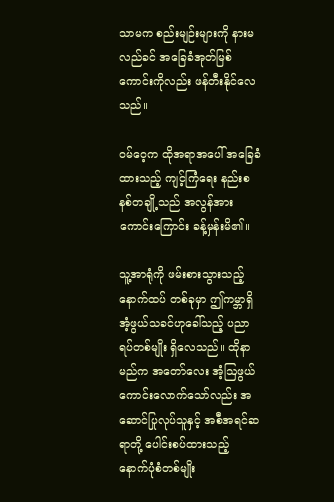သာမက စည်းမျဉ်းများကို နားမလည်ခင် အခြေခံအုတ်မြစ်ကောင်းကိုလည်း ဖန်တီးနိုင်လေသည်။

ဝမ်ဝေ့က ထိုအရာအပေါ် အခြေခံထားသည့် ကျင့်ကြံရေး နည်းစနစ်တချို့သည် အလွန်အားကောင်းကြောင်း ခန့်မှန်းမိ၏။

သူ့အာရုံကို ဖမ်းစားသွားသည့် နောက်ထပ် တစ်ခုမှာ ဤကမ္ဘာရှိ အံ့ဖွယ်သခင်ဟုခေါ်သည့် ပညာရပ်တစ်မျိုး ရှိလေသည်။ ထိုနာမည်က အတော်လေး အံ့ဩဖွယ်ကောင်းလောက်သော်လည်း အဆောင်ပြုလုပ်သူနှင့် အစီအရင်ဆရာတို့ ပေါင်းစပ်ထားသည့် နောက်ပုံစံတစ်မျိုး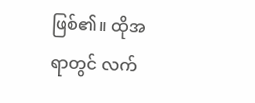ဖြစ်၏။ ထိုအရာတွင် လက်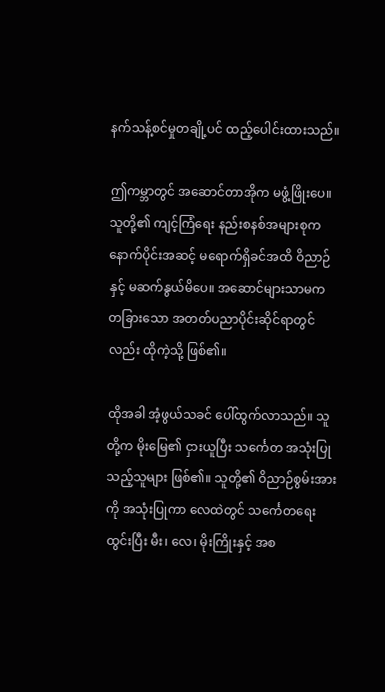နက်သန့်စင်မှုတချို့ပင် ထည့်ပေါင်းထားသည်။

ဤကမ္ဘာတွင် အဆောင်တာအိုက မဖွံ့ဖြိုးပေ။ သူတို့၏ ကျင့်ကြံရေး နည်းစနစ်အများစုက နောက်ပိုင်းအဆင့် မရောက်ရှိခင်အထိ ဝိညာဉ်နှင့် မဆက်နွယ်မိပေ။ အဆောင်များသာမက တခြားသော အတတ်ပညာပိုင်းဆိုင်ရာတွင်လည်း ထိုကဲ့သို့ ဖြစ်၏။

ထိုအခါ အံ့ဖွယ်သခင် ပေါ်ထွက်လာသည်။ သူတို့က မိုးမြေ၏ ငှားယူပြီး သင်္ကေတ အသုံးပြုသည့်သူများ ဖြစ်၏။ သူတို့၏ ဝိညာဉ်စွမ်းအားကို အသုံးပြုကာ လေထဲတွင် သင်္ကေတရေးထွင်းပြီး မီး၊ လေ၊ မိုးကြိုးနှင့် အစ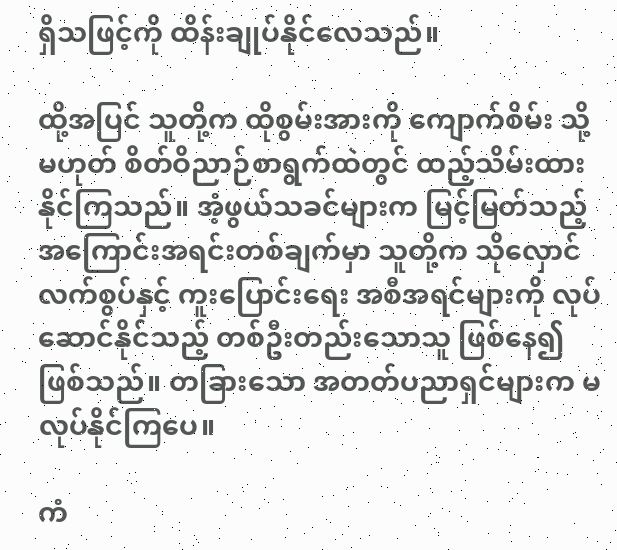ရှိသဖြင့်ကို ထိန်းချုပ်နိုင်လေသည်။

ထို့အပြင် သူတို့က ထိုစွမ်းအားကို ကျောက်စိမ်း သို့မဟုတ် စိတ်ဝိညာဉ်စာရွက်ထဲတွင် ထည့်သိမ်းထားနိုင်ကြသည်။ အံ့ဖွယ်သခင်များက မြင့်မြတ်သည့် အကြောင်းအရင်းတစ်ချက်မှာ သူတို့က သိုလှောင်လက်စွပ်နှင့် ကူးပြောင်းရေး အစီအရင်များကို လုပ်ဆောင်နိုင်သည့် တစ်ဦးတည်းသောသူ ဖြစ်နေ၍ ဖြစ်သည်။ တခြားသော အတတ်ပညာရှင်များက မလုပ်နိုင်ကြပေ။

ကံ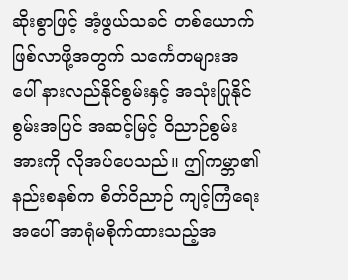ဆိုးစွာဖြင့် အံ့ဖွယ်သခင် တစ်ယောက်ဖြစ်လာဖို့အတွက် သင်္ကေတများအပေါ် နားလည်နိုင်စွမ်းနှင့် အသုံးပြုနိုင်စွမ်းအပြင် အဆင့်မြင့် ဝိညာဉ်စွမ်းအားကို လိုအပ်ပေသည်။ ဤကမ္ဘာ၏ နည်းစနစ်က စိတ်ဝိညာဉ် ကျင့်ကြံရေးအပေါ် အာရုံမစိုက်ထားသည့်အ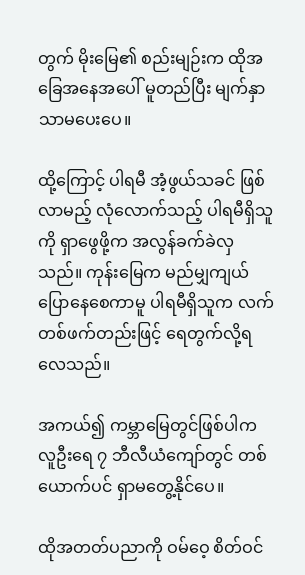တွက် မိုးမြေ၏ စည်းမျဉ်းက ထိုအခြေအနေအပေါ် မူတည်ပြီး မျက်နှာသာမပေးပေ။

ထို့ကြောင့် ပါရမီ အံ့ဖွယ်သခင် ဖြစ်လာမည့် လုံလောက်သည့် ပါရမီရှိသူကို ရှာဖွေဖို့က အလွန်ခက်ခဲလှသည်။ ကုန်းမြေက မည်မျှကျယ်ပြောနေစေကာမူ ပါရမီရှိသူက လက်တစ်ဖက်တည်းဖြင့် ရေတွက်လို့ရလေသည်။

အကယ်၍ ကမ္ဘာမြေတွင်ဖြစ်ပါက လူဦးရေ ၇ ဘီလီယံကျော်တွင် တစ်ယောက်ပင် ရှာမတွေ့နိုင်ပေ။

ထိုအတတ်ပညာကို ဝမ်ဝေ့ စိတ်ဝင်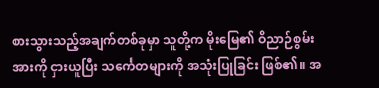စားသွားသည့်အချက်တစ်ခုမှာ သူတို့က မိုးမြေ၏ ဝိညာဉ်စွမ်းအားကို ငှားယူပြီး သင်္ကေတများကို အသုံးပြုခြင်း ဖြစ်၏။ အ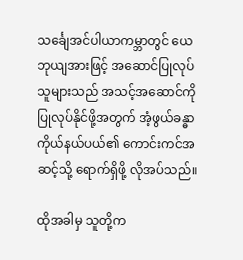သင်္ချေအင်ပါယာကမ္ဘာတွင် ယေဘုယျအားဖြင့် အဆောင်ပြုလုပ်သူများသည် အသင့်အဆောင်ကို ပြုလုပ်နိုင်ဖို့အတွက် အံ့ဖွယ်ခန္ဓာကိုယ်နယ်ပယ်၏ ကောင်းကင်အဆင့်သို့ ရောက်ရှိဖို့ လိုအပ်သည်။

ထိုအခါမှ သူတို့က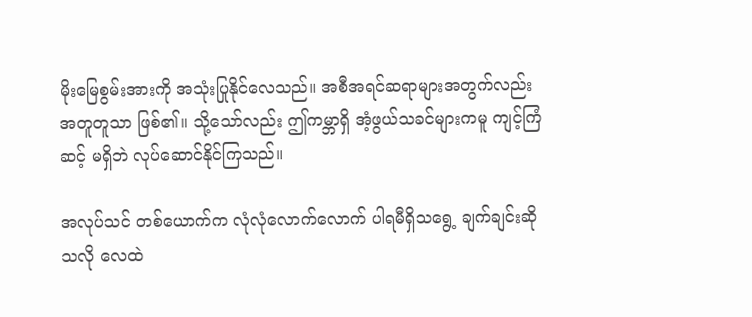မိုးမြေစွမ်းအားကို အသုံးပြုနိုင်လေသည်။ အစီအရင်ဆရာများအတွက်လည်း အတူတူသာ ဖြစ်၏။ သို့သော်လည်း ဤကမ္ဘာရှိ အံ့ဖွယ်သခင်များကမူ ကျင့်ကြံဆင့် မရှိဘဲ လုပ်ဆောင်နိုင်ကြသည်။

အလုပ်သင် တစ်ယောက်က လုံလုံလောက်လောက် ပါရမီရှိသရွေ့ ချက်ချင်းဆိုသလို လေထဲ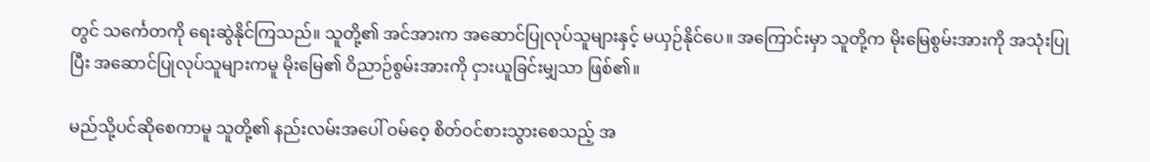တွင် သင်္ကေတကို ရေးဆွဲနိုင်ကြသည်။ သူတို့၏ အင်အားက အဆောင်ပြုလုပ်သူများနှင့် မယှဉ်နိုင်ပေ။ အကြောင်းမှာ သူတို့က မိုးမြေစွမ်းအားကို အသုံးပြုပြီး အဆောင်ပြုလုပ်သူများကမူ မိုးမြေ၏ ဝိညာဉ်စွမ်းအားကို ငှားယူခြင်းမျှသာ ဖြစ်၏။

မည်သို့ပင်ဆိုစေကာမူ သူတို့၏ နည်းလမ်းအပေါ် ဝမ်ဝေ့ စိတ်ဝင်စားသွားစေသည့် အ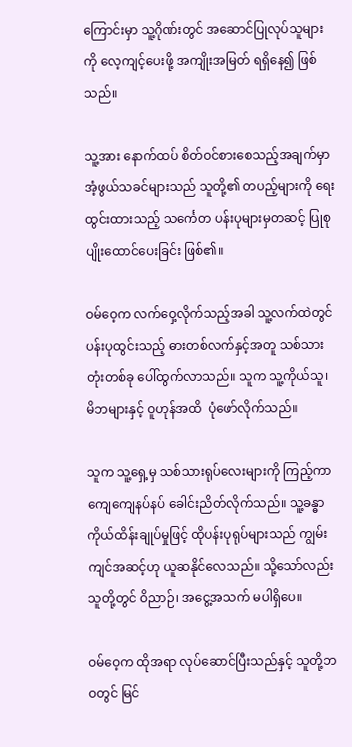ကြောင်းမှာ သူ့ဂိုဏ်းတွင် အဆောင်ပြုလုပ်သူများကို လေ့ကျင့်ပေးဖို့ အကျိုးအမြတ် ရရှိနေ၍ ဖြစ်သည်။

သူ့အား နောက်ထပ် စိတ်ဝင်စားစေသည့်အချက်မှာ အံ့ဖွယ်သခင်များသည် သူတို့၏ တပည့်များကို ရေးထွင်းထားသည့် သင်္ကေတ ပန်းပုများမှတဆင့် ပြုစုပျိုးထောင်ပေးခြင်း ဖြစ်၏။

ဝမ်ဝေ့က လက်ဝှေ့လိုက်သည့်အခါ သူ့လက်ထဲတွင် ပန်းပုထွင်းသည့် ဓားတစ်လက်နှင့်အတူ သစ်သားတုံးတစ်ခု ပေါ်ထွက်လာသည်။ သူက သူ့ကိုယ်သူ၊ မိဘများနှင့် ဝူဟုန်အထိ  ပုံဖော်လိုက်သည်။

သူက သူ့ရှေ့မှ သစ်သားရုပ်လေးများကို ကြည့်ကာ ကျေကျေနပ်နပ် ခေါင်းညိတ်လိုက်သည်။ သူ့ခန္ဓာကိုယ်ထိန်းချုပ်မှုဖြင့် ထိုပန်းပုရုပ်များသည် ကျွမ်းကျင်အဆင့်ဟု ယူဆနိုင်လေသည်။ သို့သော်လည်း သူတို့တွင် ဝိညာဉ်၊ အငွေ့အသက် မပါရှိပေ။

ဝမ်ဝေ့က ထိုအရာ လုပ်ဆောင်ပြီးသည်နှင့် သူတို့ဘဝတွင် မြင်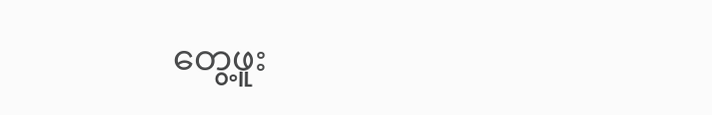တွေ့ဖူး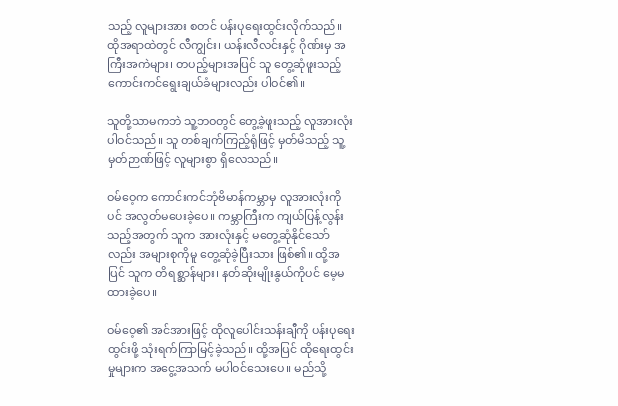သည့် လူများအား စတင် ပန်းပုရေးထွင်းလိုက်သည်။ ထိုအရာထဲတွင် လီကျွင်း၊ ယန်းလီလင်းနှင့် ဂိုဏ်းမှ အကြီးအကဲများ၊ တပည့်များအပြင် သူ တွေ့ဆုံဖူးသည့် ကောင်းကင်ရွေးချယ်ခံများလည်း ပါဝင်၏။

သူတို့သာမကဘဲ သူ့ဘဝတွင် တွေ့ခဲ့ဖူးသည့် လူအားလုံး ပါဝင်သည်။ သူ တစ်ချက်ကြည့်ရုံဖြင့် မှတ်မိသည့် သူ့မှတ်ဉာဏ်ဖြင့် လူများစွာ ရှိလေသည်။

ဝမ်ဝေ့က ကောင်းကင်ဘုံဗိမာန်ကမ္ဘာမှ လူအားလုံးကိုပင် အလွတ်မပေးခဲ့ပေ။ ကမ္ဘာကြီးက ကျယ်ပြန့်လွန်းသည့်အတွက် သူက အားလုံးနှင့် မတွေ့ဆုံနိုင်သော်လည်း အများစုကိုမူ တွေ့ဆုံခဲ့ပြီးသား ဖြစ်၏။ ထို့အပြင် သူက တိရစ္ဆာန်များ၊ နတ်ဆိုးမျိုးနွယ်ကိုပင် မေ့မထားခဲ့ပေ။

ဝမ်ဝေ့၏ အင်အားဖြင့် ထိုလူပေါင်းသန်းချီကို ပန်းပုရေးထွင်းဖို့ သုံးရက်ကြာမြင့်ခဲ့သည်။ ထို့အပြင် ထိုရေးထွင်းမှုများက အငွေ့အသက် မပါဝင်သေးပေ။ မည်သို့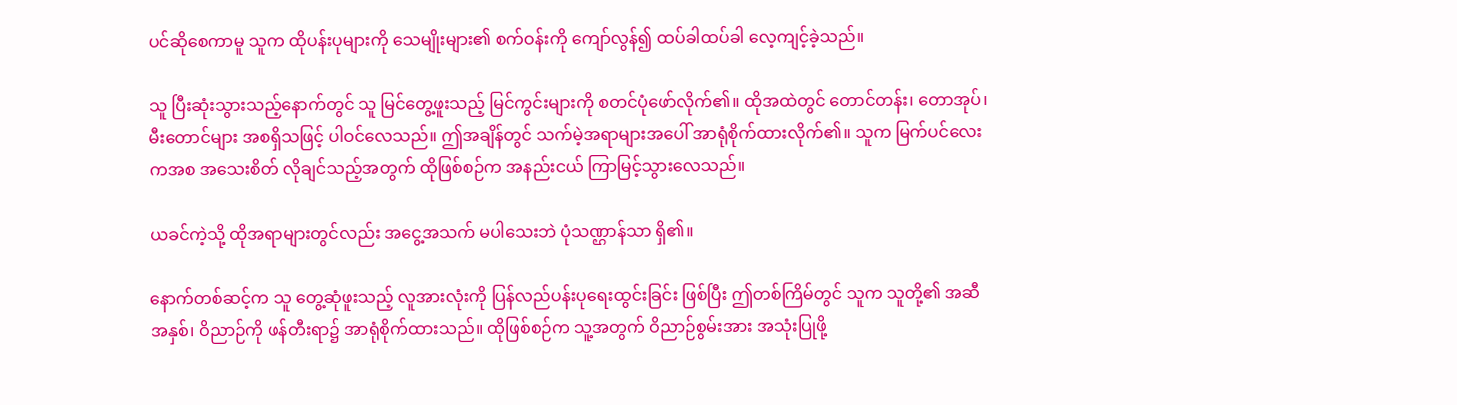ပင်ဆိုစေကာမူ သူက ထိုပန်းပုများကို သေမျိုးများ၏ စက်ဝန်းကို ကျော်လွန်၍ ထပ်ခါထပ်ခါ လေ့ကျင့်ခဲ့သည်။

သူ ပြီးဆုံးသွားသည့်နောက်တွင် သူ မြင်တွေ့ဖူးသည့် မြင်ကွင်းများကို စတင်ပုံဖော်လိုက်၏။ ထိုအထဲတွင် တောင်တန်း၊ တောအုပ်၊ မီးတောင်များ အစရှိသဖြင့် ပါဝင်လေသည်။ ဤအချိန်တွင် သက်မဲ့အရာများအပေါ် အာရုံစိုက်ထားလိုက်၏။ သူက မြက်ပင်လေးကအစ အသေးစိတ် လိုချင်သည့်အတွက် ထိုဖြစ်စဉ်က အနည်းငယ် ကြာမြင့်သွားလေသည်။

ယခင်ကဲ့သို့ ထိုအရာများတွင်လည်း အငွေ့အသက် မပါသေးဘဲ ပုံသဏ္ဌာန်သာ ရှိ၏။

နောက်တစ်ဆင့်က သူ တွေ့ဆုံဖူးသည့် လူအားလုံးကို ပြန်လည်ပန်းပုရေးထွင်းခြင်း ဖြစ်ပြီး ဤတစ်ကြိမ်တွင် သူက သူတို့၏ အဆီအနှစ်၊ ဝိညာဉ်ကို ဖန်တီးရာ၌ အာရုံစိုက်ထားသည်။ ထိုဖြစ်စဉ်က သူ့အတွက် ဝိညာဉ်စွမ်းအား အသုံးပြုဖို့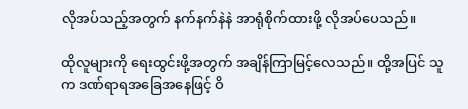လိုအပ်သည့်အတွက် နက်နက်နဲနဲ အာရုံစိုက်ထားဖို့ လိုအပ်ပေသည်။

ထိုလူများကို ရေးထွင်းဖို့အတွက် အချိန်ကြာမြင့်လေသည်။ ထို့အပြင် သူက ဒဏ်ရာရအခြေအနေဖြင့် ဝိ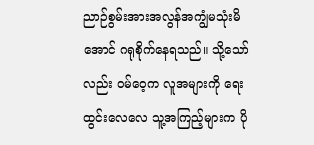ညာဉ်စွမ်းအားအလွန်အကျွံမသုံးမိအောင် ဂရုစိုက်နေရသည်။ သို့သော်လည်း ဝမ်ဝေ့က လူအများကို ရေးထွင်းလေလေ သူ့အကြည့်များက ပို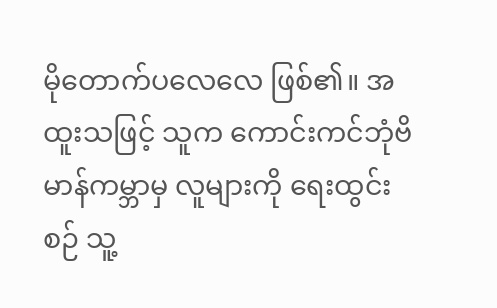မိုတောက်ပလေလေ ဖြစ်၏။ အထူးသဖြင့် သူက ကောင်းကင်ဘုံဗိမာန်ကမ္ဘာမှ လူများကို ရေးထွင်းစဉ် သူ့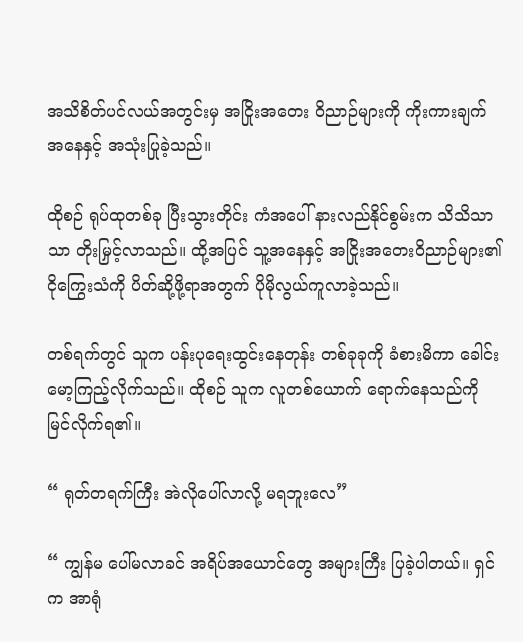အသိစိတ်ပင်လယ်အတွင်းမှ အငြိုးအတေး ဝိညာဉ်များကို ကိုးကားချက်အနေနှင့် အသုံးပြုခဲ့သည်။

ထိုစဉ် ရုပ်ထုတစ်ခု ပြီးသွားတိုင်း ကံအပေါ် နားလည်နိုင်စွမ်းက သိသိသာသာ တိုးမြှင့်လာသည်။ ထို့အပြင် သူ့အနေနှင့် အငြိုးအတေးဝိညာဉ်များ၏ ငိုကြွေးသံကို ပိတ်ဆို့ဖို့ရာအတွက် ပိုမိုလွယ်ကူလာခဲ့သည်။

တစ်ရက်တွင် သူက ပန်းပုရေးထွင်းနေတုန်း တစ်ခုခုကို ခံစားမိကာ ခေါင်းမော့ကြည့်လိုက်သည်။ ထိုစဉ် သူက လူတစ်ယောက် ရောက်နေသည်ကို မြင်လိုက်ရ၏။

“ ရုတ်တရက်ကြီး အဲလိုပေါ်လာလို့ မရဘူးလေ”

“ ကျွန်မ ပေါ်မလာခင် အရိပ်အယောင်တွေ အများကြီး ပြခဲ့ပါတယ်။ ရှင်က အာရုံ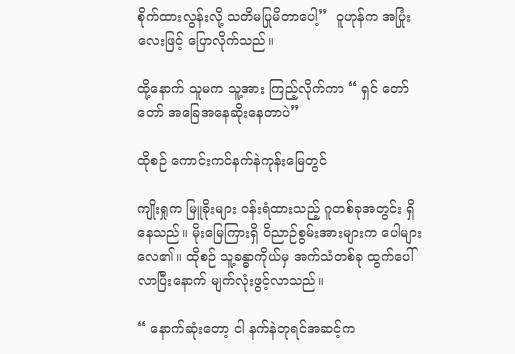စိုက်ထားလွန်းလို့ သတိမပြုမိတာပေါ့”  ဝူဟုန်က အပြုံးလေးဖြင့် ပြောလိုက်သည်။

ထို့နောက် သူမက သူ့အား ကြည့်လိုက်ကာ “ ရှင် တော်တော် အခြေအနေဆိုးနေတာပဲ”

ထိုစဉ် ကောင်းကင်နက်နဲကုန်းမြေတွင်

ကျိုးရှုက မြူခိုးများ ဝန်းရံထားသည့် ဂူတစ်ခုအတွင်း ရှိနေသည်။ မိုးမြေကြားရှိ ဝိညာဉ်စွမ်းအားများက ပေါများလေ၏။ ထိုစဉ် သူ့ခန္ဓာကိုယ်မှ အက်သံတစ်ခု ထွက်ပေါ်လာပြီးနောက် မျက်လုံးဖွင့်လာသည်။

“ နောက်ဆုံးတော့ ငါ နက်နဲဘုရင်အဆင့်က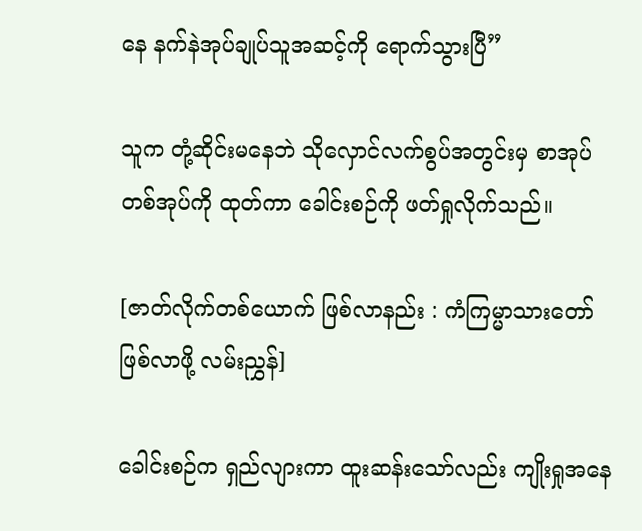နေ နက်နဲအုပ်ချုပ်သူအဆင့်ကို ရောက်သွားပြီ”

သူက တုံ့ဆိုင်းမနေဘဲ သိုလှောင်လက်စွပ်အတွင်းမှ စာအုပ်တစ်အုပ်ကို ထုတ်ကာ ခေါင်းစဉ်ကို ဖတ်ရှုလိုက်သည်။

[ဇာတ်လိုက်တစ်ယောက် ဖြစ်လာနည်း : ကံကြမ္မာသားတော်ဖြစ်လာဖို့ လမ်းညွှန်]

ခေါင်းစဉ်က ရှည်လျားကာ ထူးဆန်းသော်လည်း ကျိုးရှုအနေ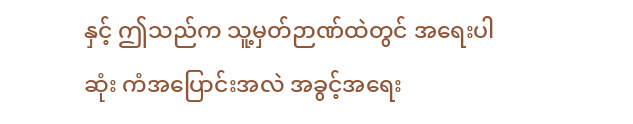နှင့် ဤသည်က သူ့မှတ်ဉာဏ်ထဲတွင် အရေးပါဆုံး ကံအပြောင်းအလဲ အခွင့်အရေး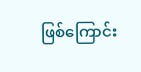ဖြစ်ကြောင်း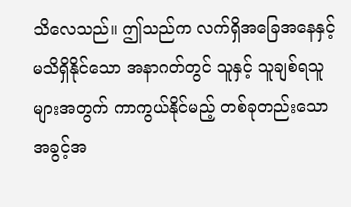သိလေသည်။ ဤသည်က လက်ရှိအခြေအနေနှင့် မသိရှိနိုင်သော အနာဂတ်တွင် သူနှင့် သူချစ်ရသူများအတွက် ကာကွယ်နိုင်မည့် တစ်ခုတည်းသော အခွင့်အ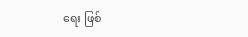ရေး ဖြစ်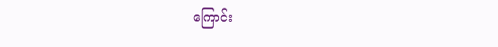ကြောင်း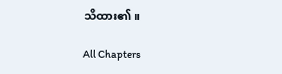သိထား၏။

All Chapters